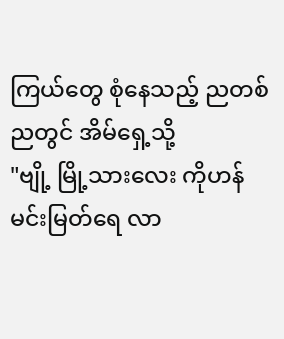ကြယ်တွေ စုံနေသည့် ညတစ်ညတွင် အိမ်ရှေ့သို့
"ဗျို့ မြို့သားလေး ကိုဟန်မင်းမြတ်ရေ လာ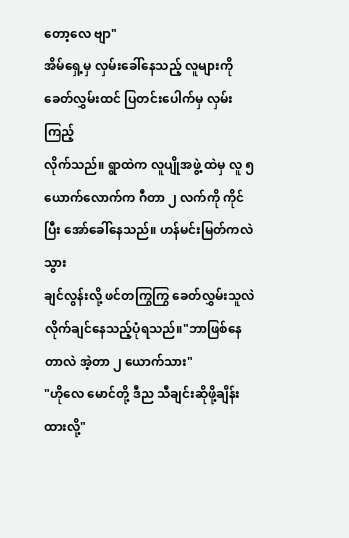တော့လေ ဗျာ"
အိမ်ရှေ့မှ လှမ်းခေါ်နေသည့် လူများကို
ခေတ်လွှမ်းထင် ပြတင်းပေါက်မှ လှမ်းကြည့်
လိုက်သည်။ ရွာထဲက လူပျိုအဖွဲ့ ထဲမှ လူ ၅ ယောက်လောက်က ဂီတာ ၂ လက်ကို ကိုင်ပြီး အော်ခေါ်နေသည်။ ဟန်မင်းမြတ်ကလဲ သွား
ချင်လွန်းလို့ ဖင်တကြွကြွ ခေတ်လွှမ်းသူလဲ
လိုက်ချင်နေသည့်ပုံရသည်။"ဘာဖြစ်နေတာလဲ အဲ့တာ ၂ ယောက်သား"
"ဟိုလေ မောင်တို့ ဒီည သီချင်းဆိုဖို့ချိန်းထားလို့"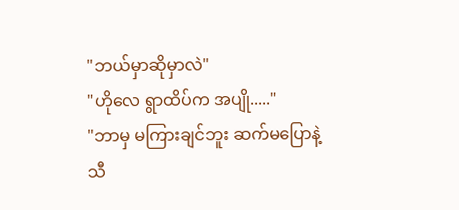"ဘယ်မှာဆိုမှာလဲ"
"ဟိုလေ ရွာထိပ်က အပျို....."
"ဘာမှ မကြားချင်ဘူး ဆက်မပြောနဲ့ သီ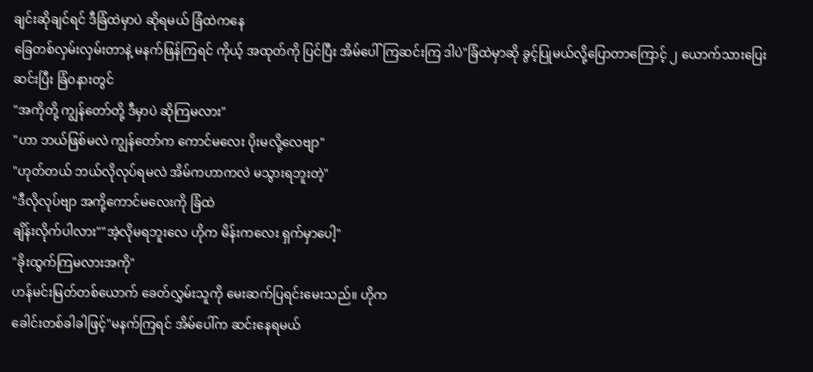ချင်းဆိုချင်ရင် ဒီခြံထဲမှာပဲ ဆိုရမယ် ခြံထဲကနေ
ခြေတစ်လှမ်းလှမ်းတာနဲ့ မနက်ဖြန်ကြရင် ကိုယ့် အထုတ်ကို ပြင်ပြီး အိမ်ပေါ်ကြဆင်းကြ ဒါပဲ"ခြံထဲမှာဆို ခွင့်ပြုမယ်လို့ပြောတာကြောင့် ၂ ယောက်သားပြေးဆင်းပြီး ခြံဝနားတွင်
"အကိုတို့ ကျွန်တော်တို့ ဒီမှာပဲ ဆိုကြမလား"
"ဟာ ဘယ်ဖြစ်မလဲ ကျွန်တော်က ကောင်မလေး ပိုးမလို့လေဗျာ"
"ဟုတ်တယ် ဘယ်လိုလုပ်ရမလဲ အိမ်ကဟာကလဲ မသွားရဘူးတဲ့"
"ဒီလိုလုပ်ဗျာ အကို့ကောင်မလေးကို ခြံထဲ
ချိန်းလိုက်ပါလား""အဲ့လိုမရဘူးလေ ဟိုက မိန်းကလေး ရှက်မှာပေါ့"
"ခိုးထွက်ကြမလားအကို"
ဟန်မင်းမြတ်တစ်ယောက် ခေတ်လွှမ်းသူကို မေးဆက်ပြရင်းမေးသည်။ ဟိုက
ခေါင်းတစ်ခါခါဖြင့်"မနက်ကြရင် အိမ်ပေါ်က ဆင်းနေရမယ်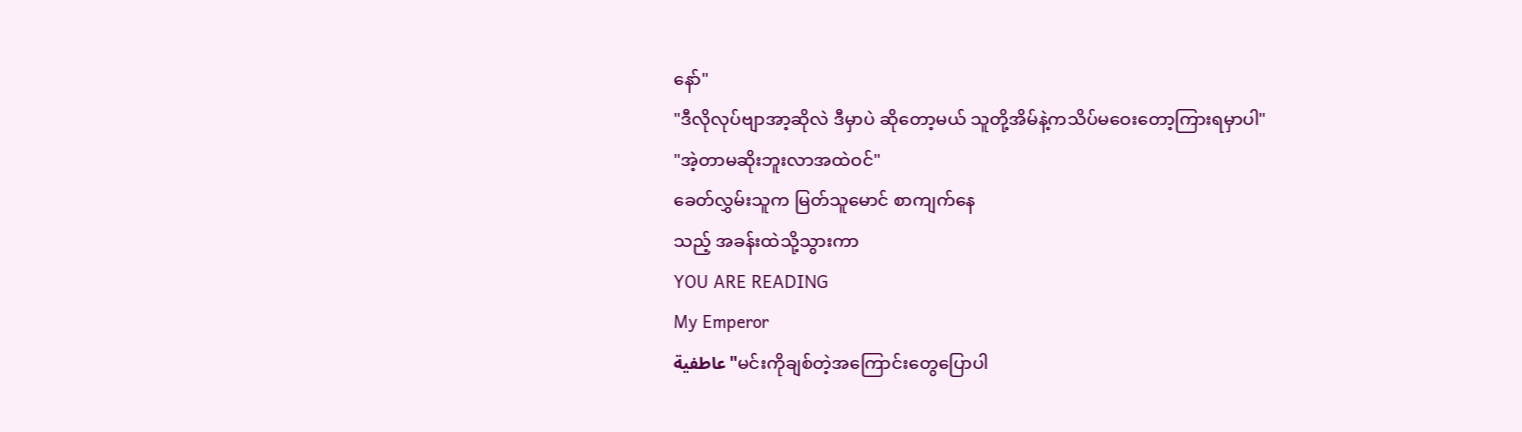နော်"
"ဒီလိုလုပ်ဗျာအာ့ဆိုလဲ ဒီမှာပဲ ဆိုတော့မယ် သူတို့အိမ်နဲ့ကသိပ်မဝေးတော့ကြားရမှာပါ"
"အဲ့တာမဆိုးဘူးလာအထဲဝင်"
ခေတ်လွှမ်းသူက မြတ်သူမောင် စာကျက်နေ
သည့် အခန်းထဲသို့သွားကာ
YOU ARE READING
My Emperor
عاطفية"မင်းကိုချစ်တဲ့အကြောင်းတွေပြောပါ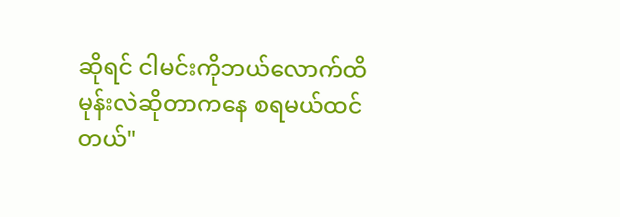ဆိုရင် ငါမင်းကိုဘယ်လောက်ထိ မုန်းလဲဆိုတာကနေ စရမယ်ထင်တယ်"